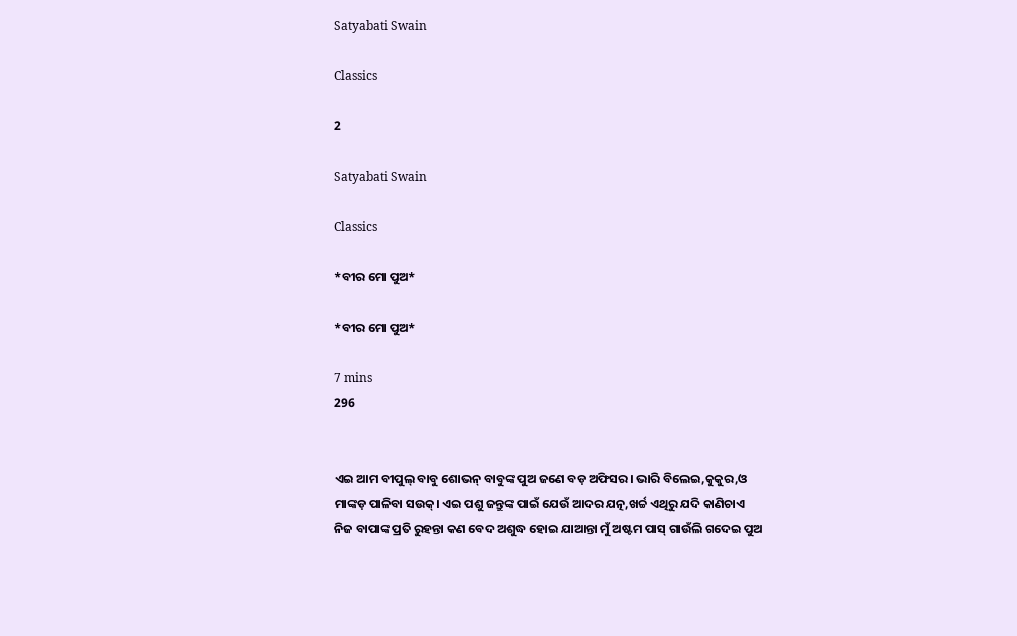Satyabati Swain

Classics

2

Satyabati Swain

Classics

*ବୀର ମୋ ପୁଅ*

*ବୀର ମୋ ପୁଅ*

7 mins
296


ଏଇ ଆମ ବୀପୁଲ୍ ବାବୁ ଶୋଭନ୍ ବାବୁଙ୍କ ପୁଅ ଜଣେ ବଡ଼ ଅଫିସର। ଭାରି ବିଲେଇ,କୁକୁର,ଓ ମାଙ୍କଡ଼ ପାଳିବା ସଉକ୍। ଏଇ ପଶୁ ଜନ୍ତୁଙ୍କ ପାଇଁ ଯେଉଁ ଆଦର ଯତ୍ନ,ଖର୍ଚ୍ଚ ଏଥିରୁ ଯଦି କାଣିଚାଏ ନିଜ ବାପାଙ୍କ ପ୍ରତି ରୁହନ୍ତା କଣ ବେଦ ଅଶୁଦ୍ଧ ହୋଇ ଯାଆନ୍ତା ମୁଁ ଅଷ୍ଟମ ପାସ୍ ଗାଉଁଲି ଗଦେଇ ପୁଅ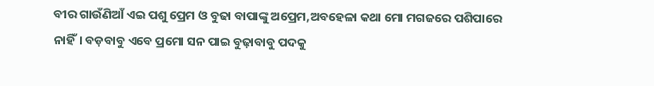ବୀର ଗାଉଁଣିଆଁ ଏଇ ପଶୁ ପ୍ରେମ ଓ ବୁଢା ବାପାଙ୍କୁ ଅପ୍ରେମ,ଅବହେଳା କଥା ମୋ ମଗଜରେ ପଶିପାରେ ନାହିଁ। ବଡ଼ବାବୁ ଏବେ ପ୍ରମୋ ସନ ପାଇ ବୁଢ଼ାବାବୁ ପଦକୁ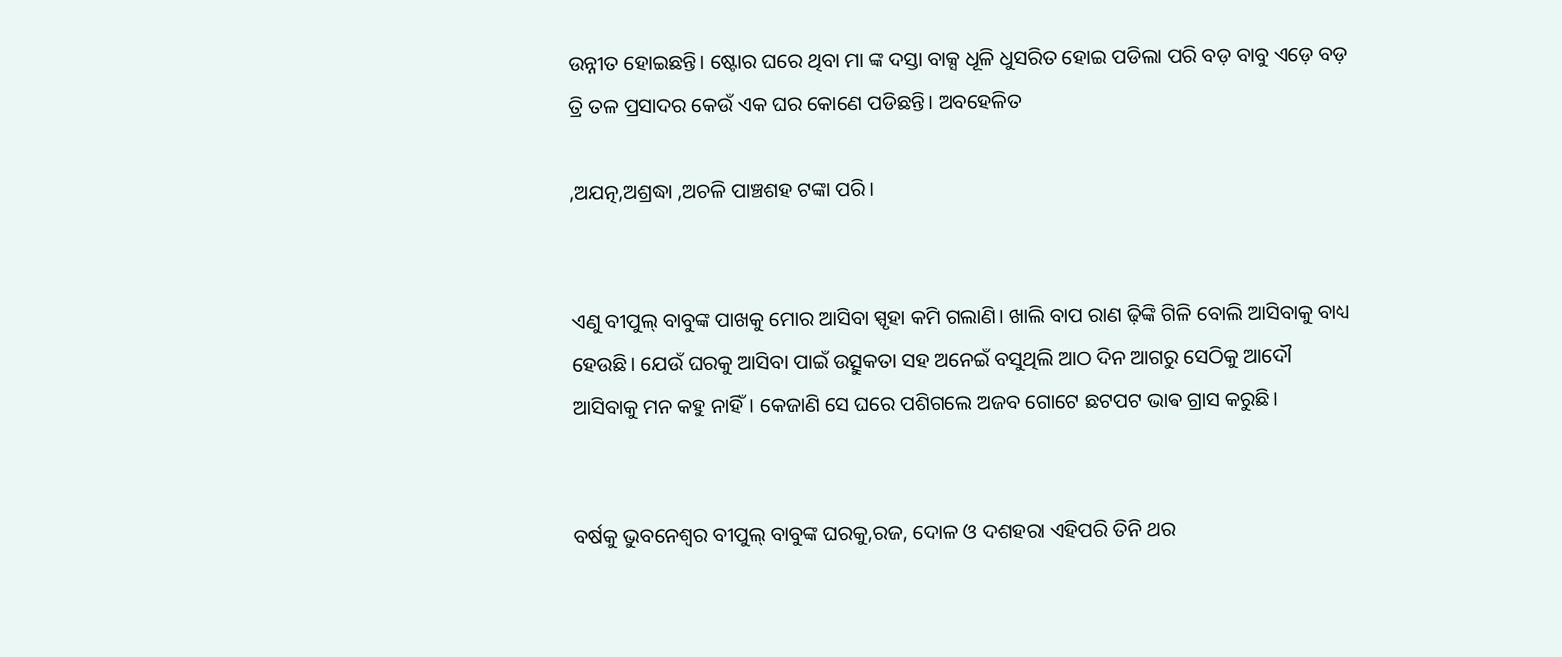ଉନ୍ନୀତ ହୋଇଛନ୍ତି। ଷ୍ଟୋର ଘରେ ଥିବା ମା ଙ୍କ ଦସ୍ତା ବାକ୍ସ ଧୂଳି ଧୁସରିତ ହୋଇ ପଡିଲା ପରି ବଡ଼ ବାବୁ ଏଡ଼େ ବଡ଼ ତ୍ରି ତଳ ପ୍ରସାଦର କେଉଁ ଏକ ଘର କୋଣେ ପଡିଛନ୍ତି। ଅବହେଳିତ

,ଅଯତ୍ନ,ଅଶ୍ରଦ୍ଧା ,ଅଚଳି ପାଞ୍ଚଶହ ଟଙ୍କା ପରି।


ଏଣୁ ବୀପୁଲ୍ ବାବୁଙ୍କ ପାଖକୁ ମୋର ଆସିବା ସ୍ପୃହା କମି ଗଲାଣି। ଖାଲି ବାପ ରାଣ ଢ଼ିଙ୍କି ଗିଳି ବୋଲି ଆସିବାକୁ ବାଧ୍ୟ ହେଉଛି। ଯେଉଁ ଘରକୁ ଆସିବା ପାଇଁ ଉତ୍ସୁକତା ସହ ଅନେଇଁ ବସୁଥିଲି ଆଠ ଦିନ ଆଗରୁ ସେଠିକୁ ଆଦୌ ଆସିବାକୁ ମନ କହୁ ନାହିଁ। କେଜାଣି ସେ ଘରେ ପଶିଗଲେ ଅଜବ ଗୋଟେ ଛଟପଟ ଭାଵ ଗ୍ରାସ କରୁଛି।


ବର୍ଷକୁ ଭୁବନେଶ୍ୱର ବୀପୁଲ୍ ବାବୁଙ୍କ ଘରକୁ,ରଜ, ଦୋଳ ଓ ଦଶହରା ଏହିପରି ତିନି ଥର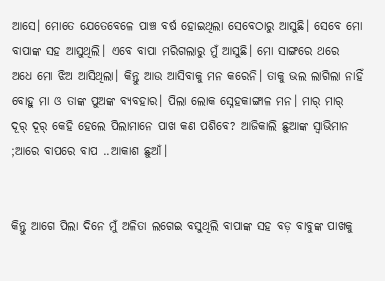ଆସେ। ମୋତେ ଯେତେବେଳେ ପାଞ୍ଚ ବର୍ଷ ହୋଇଥିଲା ସେବେଠାରୁ ଆସୁଛି। ସେବେ ମୋ ବାପାଙ୍କ ସହ ଆସୁଥିଲି। ଏବେ ବାପା ମରିଗଲାରୁ ମୁଁ ଆସୁଛି। ମୋ ସାଙ୍ଗରେ ଥରେ ଅଧେ ମୋ ଝିଅ ଆସିଥିଲା। କିନ୍ତୁ ଆଉ ଆସିବାକୁ ମନ କରେନି। ତାକୁ ଭଲ ଲାଗିଲା ନାହିଁ ବୋହୁ ମା ଓ ତାଙ୍କ ପୁଅଙ୍କ ବ୍ୟବହାର। ପିଲା ଲୋକ ସ୍ନେହକାଙ୍ଗାଳ ମନ। ମାର୍ ମାର୍ ଦୂର୍ ଦୂର୍ କେହି ହେଲେ ପିଲାମାନେ ପାଖ କଣ ପଶିବେ? ଆଜିକାଲି ଛୁଆଙ୍କ ସ୍ବାଭିମାନ ;ଆରେ ବାପରେ ବାପ ..ଆକାଶ ଛୁଆଁ।


କିନ୍ତୁ ଆଗେ ପିଲା ଦିନେ ମୁଁ ଅଳିତା ଲଗେଇ ବସୁଥିଲି ବାପାଙ୍କ ସହ ବଡ଼ ବାବୁଙ୍କ ପାଖକୁ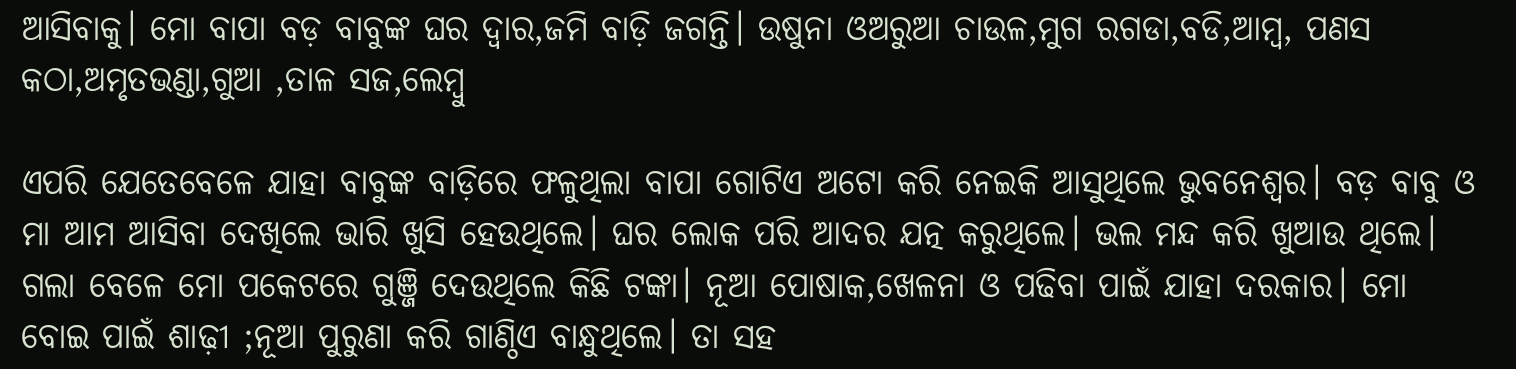ଆସିବାକୁ। ମୋ ବାପା ବଡ଼ ବାବୁଙ୍କ ଘର ଦ୍ୱାର,ଜମି ବାଡ଼ି ଜଗନ୍ତି। ଉଷୁନା ଓଅରୁଆ ଚାଉଳ,ମୁଗ ରଗଡା,ବଡି,ଆମ୍ବ, ପଣସ କଠା,ଅମୃତଭଣ୍ଡା,ଗୁଆ ,ତାଳ ସଜ,ଲେମ୍ବୁ

ଏପରି ଯେତେବେଳେ ଯାହା ବାବୁଙ୍କ ବାଡ଼ିରେ ଫଳୁଥିଲା ବାପା ଗୋଟିଏ ଅଟୋ କରି ନେଇକି ଆସୁଥିଲେ ଭୁବନେଶ୍ୱର। ବଡ଼ ବାବୁ ଓ ମା ଆମ ଆସିବା ଦେଖିଲେ ଭାରି ଖୁସି ହେଉଥିଲେ। ଘର ଲୋକ ପରି ଆଦର ଯତ୍ନ କରୁଥିଲେ। ଭଲ ମନ୍ଦ କରି ଖୁଆଉ ଥିଲେ। ଗଲା ବେଳେ ମୋ ପକେଟରେ ଗୁଞ୍ଜି ଦେଉଥିଲେ କିଛି ଟଙ୍କା। ନୂଆ ପୋଷାକ,ଖେଳନା ଓ ପଢିବା ପାଇଁ ଯାହା ଦରକାର। ମୋ ବୋଇ ପାଇଁ ଶାଢ଼ୀ ;ନୂଆ ପୁରୁଣା କରି ଗାଣ୍ଠିଏ ବାନ୍ଧୁଥିଲେ। ତା ସହ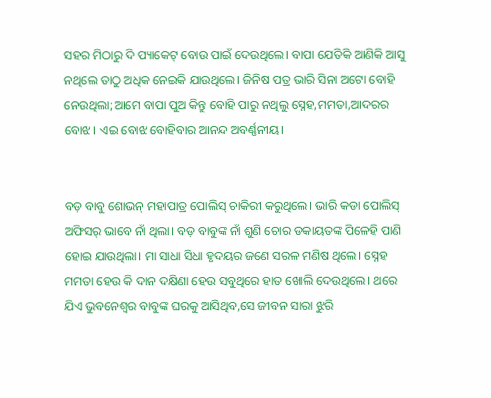ସହର ମିଠାରୁ ଦି ପ୍ୟାକେଟ୍ ବୋଉ ପାଇଁ ଦେଉଥିଲେ। ବାପା ଯେତିକି ଆଣିକି ଆସୁ ନଥିଲେ ତାଠୁ ଅଧିକ ନେଇକି ଯାଉଥିଲେ। ଜିନିଷ ପତ୍ର ଭାରି ସିନା ଅଟୋ ବୋହି ନେଉଥିଲା;ଆମେ ବାପା ପୁଅ କିନ୍ତୁ ବୋହି ପାରୁ ନଥିଲୁ ସ୍ନେହ,ମମତା,ଆଦରର ବୋଝ। ଏଇ ବୋଝ ବୋହିବାର ଆନନ୍ଦ ଅବର୍ଣ୍ଣନୀୟ।


ବଡ଼ ବାବୁ ଶୋଭନ୍ ମହାପାତ୍ର ପୋଲିସ୍ ଚାକିରୀ କରୁଥିଲେ। ଭାରି କଡା ପୋଲିସ୍ ଅଫିସର୍ ଭାବେ ନାଁ ଥିଲା। ବଡ଼ ବାବୁଙ୍କ ନାଁ ଶୁଣି ଚୋର ଡକାୟତଙ୍କ ପିଳେହି ପାଣି ହୋଇ ଯାଉଥିଲା। ମା ସାଧା ସିଧା ହୃଦୟର ଜଣେ ସରଳ ମଣିଷ ଥିଲେ। ସ୍ନେହ ମମତା ହେଉ କି ଦାନ ଦକ୍ଷିଣା ହେଉ ସବୁଥିରେ ହାତ ଖୋଲି ଦେଉଥିଲେ। ଥରେ ଯିଏ ଭୁବନେଶ୍ୱର ବାବୁଙ୍କ ଘରକୁ ଆସିଥିବ,ସେ ଜୀବନ ସାରା ଝୁରି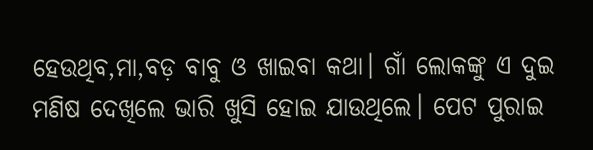ହେଉଥିବ,ମା,ବଡ଼ ବାବୁ ଓ ଖାଇବା କଥା। ଗାଁ ଲୋକଙ୍କୁ ଏ ଦୁଇ ମଣିଷ ଦେଖିଲେ ଭାରି ଖୁସି ହୋଇ ଯାଉଥିଲେ। ପେଟ ପୁରାଇ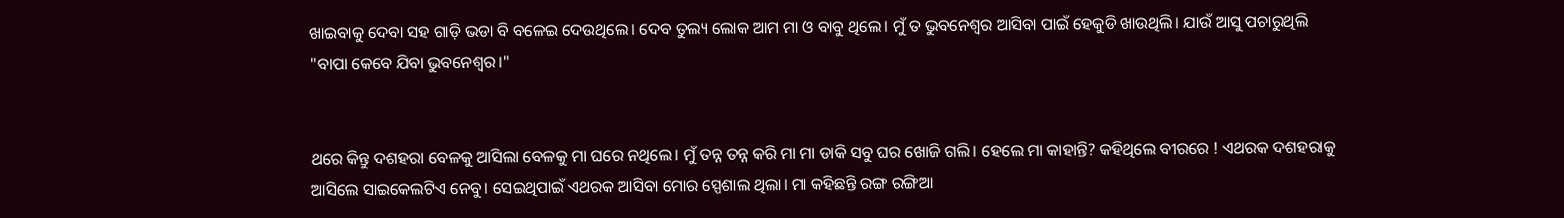ଖାଇବାକୁ ଦେବା ସହ ଗାଡ଼ି ଭଡା ବି ବଳେଇ ଦେଉଥିଲେ। ଦେବ ତୁଲ୍ୟ ଲୋକ ଆମ ମା ଓ ବାବୁ ଥିଲେ। ମୁଁ ତ ଭୁବନେଶ୍ୱର ଆସିବା ପାଇଁ ହେକୁଡି ଖାଉଥିଲି। ଯାଉଁ ଆସୁ ପଚାରୁଥିଲି "ବାପା କେବେ ଯିବା ଭୁବନେଶ୍ୱର।"


ଥରେ କିନ୍ତୁ ଦଶହରା ବେଳକୁ ଆସିଲା ବେଳକୁ ମା ଘରେ ନଥିଲେ। ମୁଁ ତନ୍ନ ତନ୍ନ କରି ମା ମା ଡାକି ସବୁ ଘର ଖୋଜି ଗଲି। ହେଲେ ମା କାହାନ୍ତି? କହିଥିଲେ ବୀରରେ ! ଏଥରକ ଦଶହରାକୁ ଆସିଲେ ସାଇକେଲଟିଏ ନେବୁ। ସେଇଥିପାଇଁ ଏଥରକ ଆସିବା ମୋର ସ୍ପେଶାଲ ଥିଲା। ମା କହିଛନ୍ତି ରଙ୍ଗ ରଙ୍ଗିଆ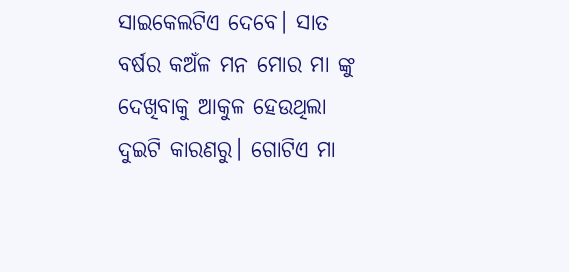ସାଇକେଲଟିଏ ଦେବେ। ସାତ ବର୍ଷର କଅଁଳ ମନ ମୋର ମା ଙ୍କୁ ଦେଖିବାକୁ ଆକୁଳ ହେଉଥିଲା ଦୁଇଟି କାରଣରୁ। ଗୋଟିଏ ମା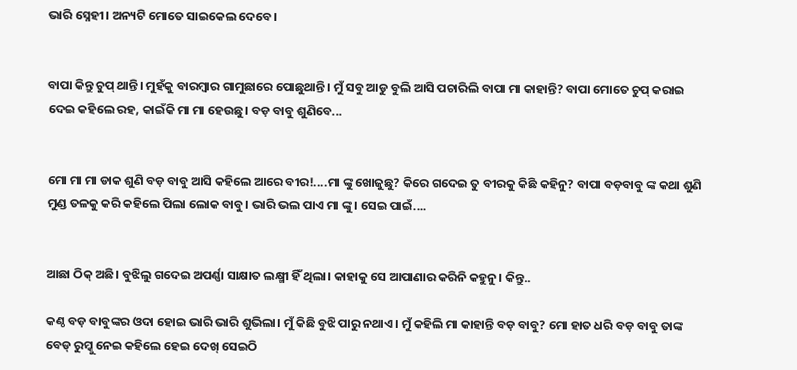ଭାରି ସ୍ନେହୀ। ଅନ୍ୟଟି ମୋତେ ସାଇକେଲ ଦେବେ।


ବାପା କିନ୍ତୁ ଚୁପ୍ ଥାନ୍ତି। ମୁହଁକୁ ବାରମ୍ବାର ଗାମୁଛାରେ ପୋଛୁଥାନ୍ତି। ମୁଁ ସବୁ ଆଡୁ ବୁଲି ଆସି ପଚାରିଲି ବାପା ମା କାହାନ୍ତି? ବାପା ମୋତେ ଚୁପ୍ କରାଇ ଦେଇ କହିଲେ ରହ, କାଇଁକି ମା ମା ହେଉଛୁ। ବଡ଼ ବାବୁ ଶୁଣିବେ...


ମୋ ମା ମା ଡାକ ଶୁଣି ବଡ଼ ବାବୁ ଆସି କହିଲେ ଆରେ ବୀର!....ମା ଙ୍କୁ ଖୋଜୁଛୁ? କିରେ ଗଦେଇ ତୁ ବୀରକୁ କିଛି କହିନୁ? ବାପା ବଡ଼ବାବୁ ଙ୍କ କଥା ଶୁଣି ମୁଣ୍ଡ ତଳକୁ କରି କହିଲେ ପିଲା ଲୋକ ବାବୁ। ଭାରି ଭଲ ପାଏ ମା ଙ୍କୁ। ସେଇ ପାଇଁ....


ଆଛା ଠିକ୍ ଅଛି। ବୁଝିଲୁ ଗଦେଇ ଅପର୍ଣ୍ଣା ସାକ୍ଷାତ ଲକ୍ଷ୍ମୀ ହିଁ ଥିଲା। କାହାକୁ ସେ ଆପାଣାର କରିନି କହୁନୁ। କିନ୍ତୁ..

କଣ୍ଠ ବଡ଼ ବାବୁଙ୍କର ଓଦା ହୋଇ ଭାରି ଭାରି ଶୁଭିଲା। ମୁଁ କିଛି ବୁଝି ପାରୁ ନଥାଏ। ମୁଁ କହିଲି ମା କାହାନ୍ତି ବଡ଼ ବାବୁ? ମୋ ହାତ ଧରି ବଡ଼ ବାବୁ ତାଙ୍କ ବେଡ୍ ରୁମ୍କୁ ନେଇ କହିଲେ ହେଇ ଦେଖ୍ ସେଇଠି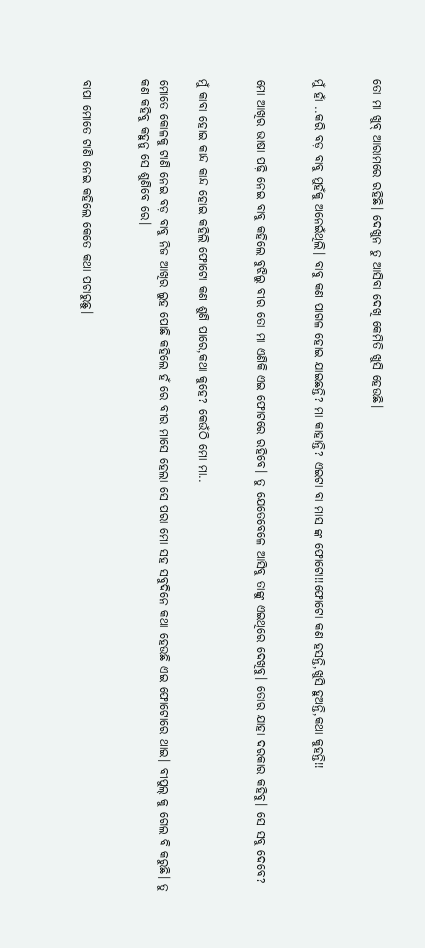ତୋ ମା ଖୁବ୍ ଆରାମରେ ରହିଛି। ଦେଖୁନ ତୁ ଆସିବା ଦେଖି କେମିତି ଖୁସି ହେଉଛି।


ମୁଁ ହାଁ ..କରି ବଡ଼ ବାବୁ ମୁହଁକୁ ଅନେଇଁଥିଲି। ବାବୁ କଣ ପାଗଳ ହୋଇ ଯାଇଛନ୍ତି? ମା କାହାନ୍ତି? ଏଇଟା ବା ମାସ ଙ୍କ ଫୋଟୋ!!ଫୋଟୋ କଣ ହସନ୍ତି,ଖୁସି ହୁଅନ୍ତି,କଥା କୁହନ୍ତି!!


ମୋ ଆଖିର ଭାଷା ପଢ଼ି ନେଇ ବାବୁ କହିଲେ ବୁଝିଲୁ ବୀର ତୋ ମା ଏଣିକି ଏଇ ଫୋଟରେ ରହିବେ। ତୁ ଯେତେବେଳେ ଆସିବୁ ତାଙ୍କୁ ଏଇଥିରେ ଦେଖିବୁ। ତୋର ଯାହା ଦରକାର କହିବୁ। ସେ ସବୁ ଦେବେ?


ମୁଁ କାବା ହୋଇ କାନ୍ଦ କାନ୍ଦ ହୋଇ କହିଲି ଫୋଟୋ କଣ ଶୁଣି ପାରେ,କଥା କୁହେ? କେଉଁଠି ମୋ ମା..

ମୋତେ କୋଳକୁ ଟାଣି ନେଇ ବଡ଼ ବାବୁ ନିଜ ଆଖିର ଲୁହ ପୋଛି କହିଲେ ହଁ ରେ ବୀର ମାସେ ହେଲା ସେ ପରା ମୋ ସହ ସବୁଦିନେ କଥା ହେଉଛି ଏଇ ଫୋଟୋରେ ଥାଇ। ବୀପୁଲ୍ କୁ ଗେଲ ବି କରୁଛି। ତୁ କଣ କହିବୁ କହୁନୁ ସେ ଶୁଣିବେ ରେ।


ବାପା ମୋତେ ଟାଣି ନେଇ କହିଲେ କେତେ କଥା ପଚାରୁଛୁ।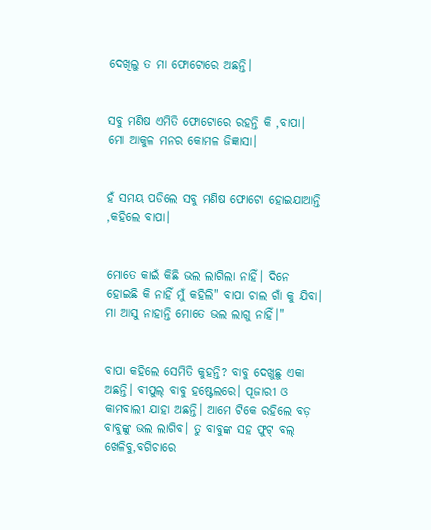ଦେଖିଲୁ ତ ମା ଫୋଟୋରେ ଅଛନ୍ତି।


ସବୁ ମଣିଷ ଏମିତି ଫୋଟୋରେ ରହନ୍ତି କି ,ବାପା। ମୋ ଆକୁଳ ମନର କୋମଳ ଜିଜ୍ଞାସା।


ହଁ ସମୟ ପଡିଲେ ସବୁ ମଣିଷ ଫୋଟୋ ହୋଇଯାଆନ୍ତି ,କହିଲେ ବାପା।


ମୋତେ କାଇଁ କିଛି ଭଲ ଲାଗିଲା ନାହିଁ। ଦିନେ ହୋଇଛି କି ନାହିଁ ମୁଁ କହିଲି" ବାପା ଚାଲ ଗାଁ କୁ ଯିବା। ମା ଆସୁ ନାହାନ୍ତି ମୋତେ ଭଲ ଲାଗୁ ନାହିଁ।"


ବାପା କହିଲେ ସେମିତି କୁହନ୍ତି? ବାବୁ ଦେଖୁଛୁ ଏକା ଅଛନ୍ତି। ବୀପୁଲ୍ ବାବୁ ହଷ୍ଟେଲରେ। ପୂଜାରୀ ଓ କାମବାଲୀ ଯାହା ଅଛନ୍ତି। ଆମେ ଟିକେ ରହିଲେ ବଡ଼ ବାବୁଙ୍କୁ ଭଲ ଲାଗିବ। ତୁ ବାବୁଙ୍କ ସହ ଫୁଟ୍ ବଲ୍ ଖେଳିବୁ,ବଗିଚାରେ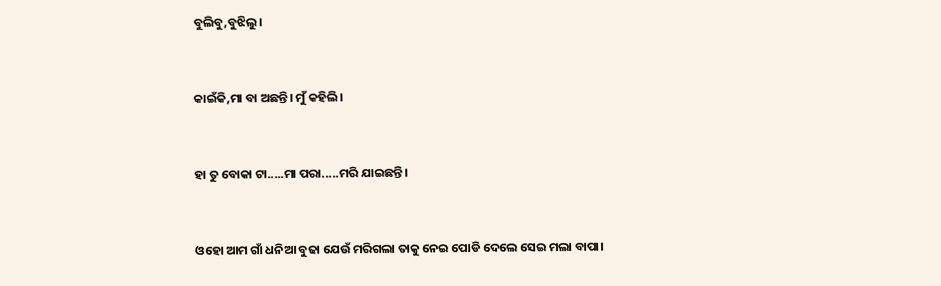ବୁଲିବୁ,ବୁଝିଲୁ।


କାଇଁକି,ମା ବା ଅଛନ୍ତି। ମୁଁ କହିଲି।


ହା ତୁ ବୋକା ଟା.....ମା ପରା.....ମରି ଯାଇଛନ୍ତି।


ଓହୋ ଆମ ଗାଁ ଧନିଆ ବୁଢା ଯେଉଁ ମରିଗଲା ତାକୁ ନେଇ ପୋଡି ଦେଲେ ସେଇ ମଲା ବାପା।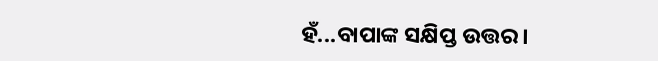ହଁ...ବାପାଙ୍କ ସକ୍ଷିପ୍ତ ଉତ୍ତର।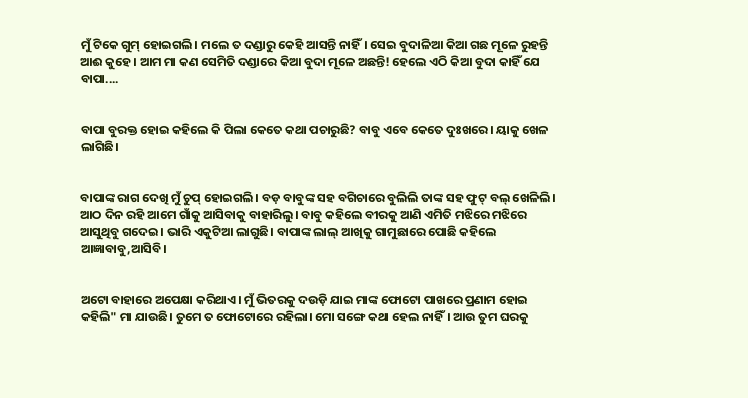ମୁଁ ଟିକେ ଗୁମ୍ ହୋଇଗଲି। ମଲେ ତ ଦଣ୍ଡାରୁ କେହି ଆସନ୍ତି ନାହିଁ। ସେଇ ବୁଦାଳିଆ କିଆ ଗଛ ମୂଳେ ରୁହନ୍ତି ଆଈ କୁହେ। ଆମ ମା କଣ ସେମିତି ଦଣ୍ଡାରେ କିଆ ବୁଦା ମୂଳେ ଅଛନ୍ତି! ହେଲେ ଏଠି କିଆ ବୁଦା କାହିଁ ଯେ ବାପା....


ବାପା ବୁରକ୍ତ ହୋଇ କହିଲେ କି ପିଲା କେତେ କଥା ପଚାରୁଛି? ବାବୁ ଏବେ କେତେ ଦୁଃଖରେ। ୟାକୁ ଖେଳ ଲାଗିଛି।


ବାପାଙ୍କ ରାଗ ଦେଖି ମୁଁ ଚୁପ୍ ହୋଇଗଲି। ବଡ଼ ବାବୁଙ୍କ ସହ ବଗିଚାରେ ବୁଲିଲି ତାଙ୍କ ସହ ଫୁଟ୍ ବଲ୍ ଖେଳିଲି। ଆଠ ଦିନ ରହି ଆମେ ଗାଁକୁ ଆସିବାକୁ ବାହାରିଲୁ। ବାବୁ କହିଲେ ବୀରକୁ ଆଣି ଏମିତି ମଝିରେ ମଝିରେ ଆସୁଥିବୁ ଗଦେଇ। ଭାରି ଏକୁଟିଆ ଲାଗୁଛି। ବାପାଙ୍କ ଲାଲ୍ ଆଖିକୁ ଗାମୁଛାରେ ପୋଛି କହିଲେ ଆଜ୍ଞାବାବୁ,ଆସିବି।


ଅଟୋ ବାହାରେ ଅପେକ୍ଷା କରିଥାଏ। ମୁଁ ଭିତରକୁ ଦଉଡ଼ି ଯାଇ ମାଙ୍କ ଫୋଟୋ ପାଖରେ ପ୍ରଣାମ ହୋଇ କହିଲି" ମା ଯାଉଛି। ତୁମେ ତ ଫୋଟୋରେ ରହିଲା। ମୋ ସଙ୍ଗେ କଥା ହେଲ ନାହିଁ। ଆଉ ତୁମ ଘରକୁ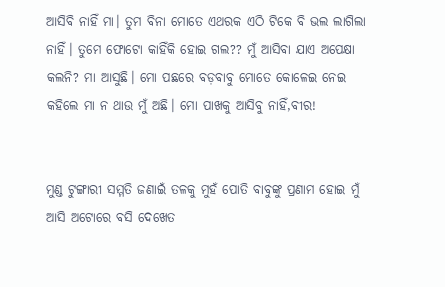ଆସିବି ନାହିଁ ମା। ତୁମ ବିନା ମୋତେ ଏଥରକ ଏଠି ଟିକେ ବି ଭଲ ଲାଗିଲା ନାହିଁ। ତୁମେ ଫୋଟୋ କାହିଁକି ହୋଇ ଗଲ?? ମୁଁ ଆସିବା ଯାଏ ଅପେକ୍ଷା କଲନି? ମା ଆସୁଛି। ମୋ ପଛରେ ବଡ଼ବାବୁ ମୋତେ କୋଳେଇ ନେଇ କହିଲେ ମା ନ ଥାଉ ମୁଁ ଅଛି। ମୋ ପାଖକୁ ଆସିବୁ ନାହିଁ,ବୀର!


ମୁଣ୍ଡ ଟୁଙ୍ଗାରୀ ସମ୍ମତି ଜଣାଇଁ ତଳକୁ ମୁହଁ ପୋତି ବାବୁଙ୍କୁ ପ୍ରଣାମ ହୋଇ ମୁଁ ଆସି ଅଟୋରେ ବସି ଦେଖେତ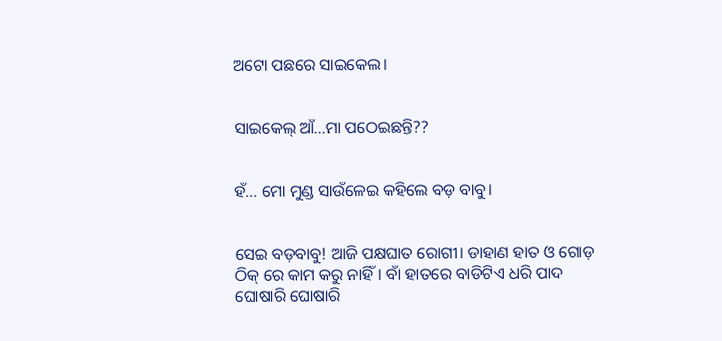ଅଟୋ ପଛରେ ସାଇକେଲ।


ସାଇକେଲ୍ ଆଁ...ମା ପଠେଇଛନ୍ତି??


ହଁ... ମୋ ମୁଣ୍ଡ ସାଉଁଳେଇ କହିଲେ ବଡ଼ ବାବୁ।


ସେଇ ବଡ଼ବାବୁ! ଆଜି ପକ୍ଷଘାତ ରୋଗୀ। ଡାହାଣ ହାତ ଓ ଗୋଡ଼ ଠିକ୍ ରେ କାମ କରୁ ନାହିଁ। ବାଁ ହାତରେ ବାଡିଟିଏ ଧରି ପାଦ ଘୋଷାରି ଘୋଷାରି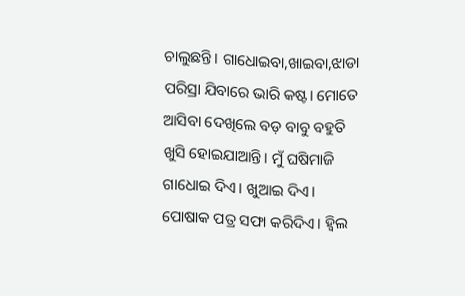ଚାଲୁଛନ୍ତି। ଗାଧୋଇବା,ଖାଇବା,ଝାଡା ପରିସ୍ରା ଯିବାରେ ଭାରି କଷ୍ଟ। ମୋତେ ଆସିବା ଦେଖିଲେ ବଡ଼ ବାବୁ ବହୁତି ଖୁସି ହୋଇଯାଆନ୍ତି। ମୁଁ ଘଷିମାଜି ଗାଧୋଇ ଦିଏ। ଖୁଆଇ ଦିଏ। ପୋଷାକ ପତ୍ର ସଫା କରିଦିଏ। ହ୍ବିଲ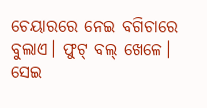ଚେୟାରରେ ନେଇ ବଗିଚାରେ ବୁଲାଏ। ଫୁଟ୍ ବଲ୍ ଖେଳେ। ସେଇ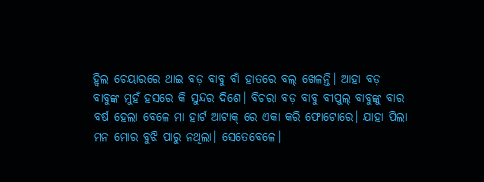ହ୍ବିଲ ଚେୟାରରେ ଥାଇ ବଡ଼ ବାବୁ ବାଁ ହାତରେ ବଲ୍ ଖେଳନ୍ତି। ଆହା ବଡ଼ ବାବୁଙ୍କ ମୁହଁ ହସରେ କି ସୁନ୍ଦର ଦିଶେ। ବିଚରା ବଡ଼ ବାବୁ ବୀପୁଲ୍ ବାବୁଙ୍କୁ ବାର ବର୍ଷ ହେଲା ବେଳେ ମା ହାର୍ଟ ଆଟାକ୍ ରେ ଏକା କରି ଫୋଟୋରେ। ଯାହା ପିଲା ମନ ମୋର ବୁଝି ପାରୁ ନଥିଲା। ସେତେବେଳେ।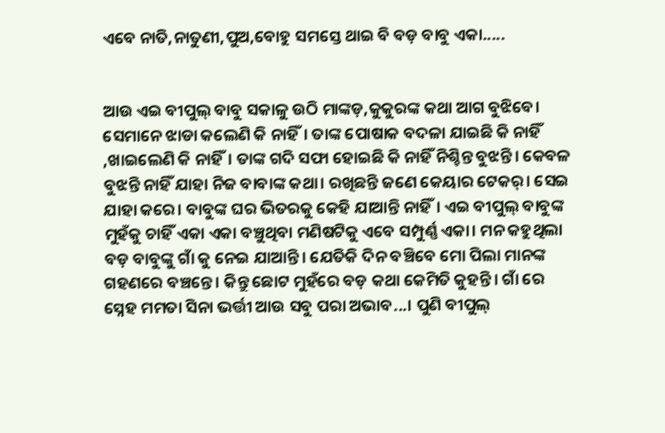ଏବେ ନାତି,ନାତୁଣୀ,ପୁଅ,ବୋହୁ ସମସ୍ତେ ଥାଇ ବି ବଡ଼ ବାବୁ ଏକା.....


ଆଉ ଏଇ ବୀପୁଲ୍ ବାବୁ ସକାଳୁ ଉଠି ମାଙ୍କଡ଼,କୁକୁରଙ୍କ କଥା ଆଗ ବୁଝିବେ। ସେମାନେ ଝାଡା କଲେଣି କି ନାହିଁ। ତାଙ୍କ ପୋଷାକ ବଦଳା ଯାଇଛି କି ନାହିଁ ,ଖାଇଲେଣି କି ନାହିଁ। ତାଙ୍କ ଗଦି ସଫା ହୋଇଛି କି ନାହିଁ ନିଶ୍ଚିନ୍ତ ବୁଝନ୍ତି। କେବଳ ବୁଝନ୍ତି ନାହିଁ ଯାହା ନିଜ ବାବାଙ୍କ କଥା। ରଖିଛନ୍ତି ଜଣେ କେୟାର ଟେକର୍। ସେଇ ଯାହା କରେ। ବାବୁଙ୍କ ଘର ଭିତରକୁ କେହି ଯାଆନ୍ତି ନାହିଁ। ଏଇ ବୀପୁଲ୍ ବାବୁଙ୍କ ମୁହଁକୁ ଚାହିଁ ଏକା ଏକା ବଞ୍ଚୁଥିବା ମଣିଷଟିକୁ ଏବେ ସମ୍ପୁର୍ଣ୍ଣ ଏକା। ମନ କହୁଥିଲା ବଡ଼ ବାବୁଙ୍କୁ ଗାଁ କୁ ନେଇ ଯାଆନ୍ତି। ଯେତିକି ଦିନ ବଞ୍ଚିବେ ମୋ ପିଲା ମାନଙ୍କ ଗହଣରେ ବଞ୍ଚନ୍ତେ। କିନ୍ତୁ ଛୋଟ ମୁହଁରେ ବଡ଼ କଥା କେମିତି କୁହନ୍ତି। ଗାଁ ରେ ସ୍ନେହ ମମତା ସିନା ଭର୍ତ୍ତୀ ଆଉ ସବୁ ପରା ଅଭାବ...। ପୁଣି ବୀପୁଲ୍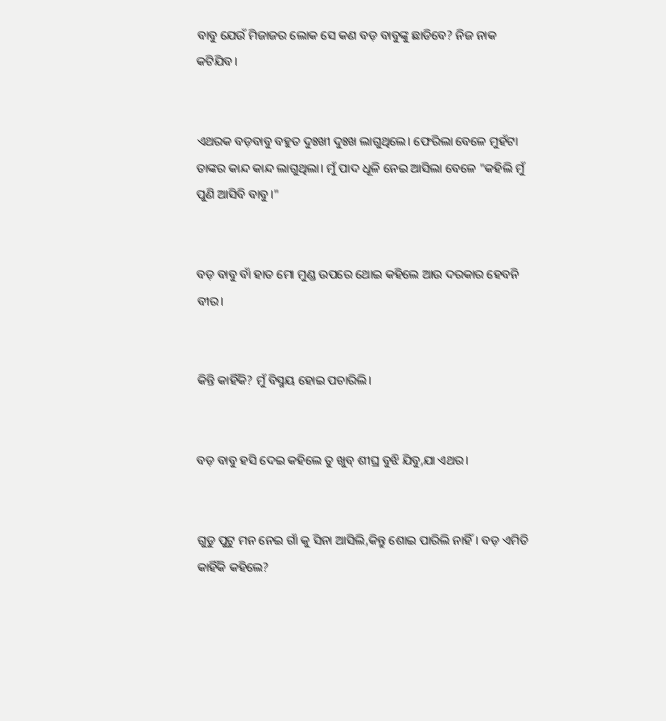ବାବୁ ଯେଉଁ ମିଜାଜର ଲୋକ ସେ କଣ ବଡ଼ ବାବୁଙ୍କୁ ଛାଡିବେ? ନିଜ ନାକ କଟିଯିବ।


ଏଥରକ ବଡ଼ବାବୁ ବହୁତ ଦୁଃଖୀ ଦୁଃଖ ଲାଗୁଥିଲେ। ଫେରିଲା ବେଳେ ମୁହଁଟା ତାଙ୍କର କାନ୍ଦ କାନ୍ଦ ଲାଗୁଥିଲା। ମୁଁ ପାଦ ଧୂଳି ନେଇ ଆସିଲା ବେଳେ "କହିଲି ମୁଁ ପୁଣି ଆସିବି ବାବୁ।"


ବଡ଼ ବାବୁ ବାଁ ହାତ ମୋ ମୁଣ୍ଡ ଉପରେ ଥୋଇ କହିଲେ ଆଉ ଦରକାର ହେବନି ବୀର।


କିନ୍ତି କାହିଁକି? ମୁଁ ବିସ୍ମୟ ହୋଇ ପଚାରିଲି।


ବଡ଼ ବାବୁ ହସି ଦେଇ କହିଲେ ତୁ ଖୁବ୍ ଶୀଘ୍ର ବୁଝି ଯିବୁ,ଯା ଏଥର।


ଗୁଡୁ ପୁଟୁ ମନ ନେଇ ଗାଁ କୁ ସିନା ଆସିଲି,କିନ୍ତୁ ଶୋଇ ପାରିଲି ନାହିଁ। ବଡ଼ ଏମିତି କାହିଁକି କହିଲେ?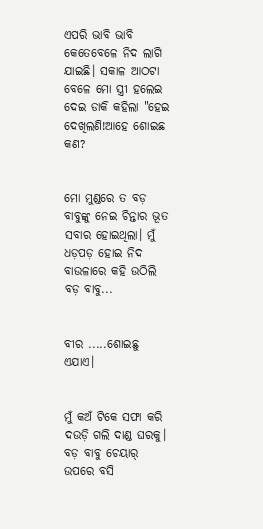ଏପରି ଭାବି ଭାବି କେତେବେଳେ ନିଦ ଲାଗି ଯାଇଛି। ସକାଳ ଆଠଟା ବେଳେ ମୋ ସ୍ତ୍ରୀ ହଲେଇ ଦେଇ ଡାକି କହିଲା "ହେଇ ଦେଖିଲଣି!ଆହେ ଶୋଇଛ କଣ?


ମୋ ମୁଣ୍ଡରେ ତ ବଡ଼ ବାବୁଙ୍କୁ ନେଇ ଚିନ୍ତାର ଭୂତ ସବାର ହୋଇଥିଲା। ମୁଁ ଧଡ଼ପଡ଼ ହୋଇ ନିଦ ବାଉଳାରେ କହି ଉଠିଲି ବଡ଼ ବାବୁ...


ବୀର .....ଶୋଇଛୁ ଏଯାଏ।


ମୁଁ କଅଁ ଟିକେ ସଫା କରି ଦଉଡ଼ି ଗଲି ଦାଣ୍ଡ ଘରକୁ। ବଡ଼ ବାବୁ ଚେୟାର୍ ଉପରେ ବସି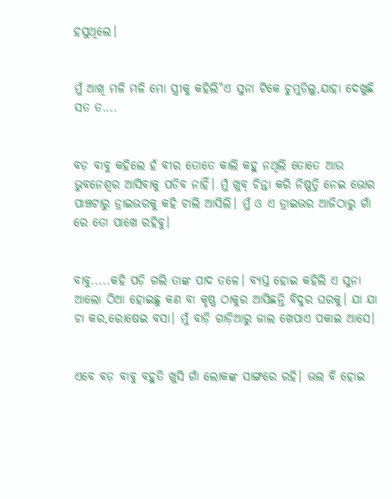ହସୁଥିଲେ।


ମୁଁ ଆଖି ମଳି ମଳି ମୋ ସ୍ତ୍ରୀକୁ କହିଲି"ଏ ସୁନା ଟିକେ ଚୁମୁଡ଼ିଲୁ,ଯାହା ଦେଖୁଛି ସତ ତ....


ବଡ଼ ବାବୁ କହିଲେ ହଁ ବୀର ତୋତେ କାଲି କହୁ ନଥିଲି ତୋତେ ଆଉ ଭୁବନେଶ୍ୱର ଆସିବାକୁ ପଡିବ ନାହିଁ। ମୁଁ ଖୁବ୍ ଚିନ୍ତା କରି ନିଷ୍ପତ୍ତି ନେଇ ଭୋର ପାଞ୍ଚଟାରୁ ଡ୍ରାଇଭରକୁ କହି ଚାଲି ଆସିଲି। ମୁଁ ଓ ଏ ଡ୍ରାଇଭର ଆଜିଠାରୁ ଗାଁ ରେ ତୋ ପାଖେ ରହିବୁ।


ବାବୁ.....କହି ପଡ଼ି ଗଲି ତାଙ୍କ ପାଦ ତଳେ। ବ୍ୟସ୍ତ ହୋଇ କହିଲି ଏ ସୁନା ଆଲୋ ଠିଆ ହୋଇଛୁ କଣ ବା କୃଷ୍ଣ ଠାକୁର ଆସିଛନ୍ତି ବିଦୁର ଘରକୁ। ଯା ଯା ଚା କର,ରୋଷେଇ ବସା। ମୁଁ ବାଡ଼ି ଗାଡ଼ିଆରୁ ଜାଲ ଖେପାଏ ପକାଇ ଆସେ।


ଏବେ ବଡ଼ ବାବୁ ବହୁତି ଖୁସି ଗାଁ ଲୋକଙ୍କ ସାଙ୍ଗରେ ରହି। ଭଲ ବି ହୋଇ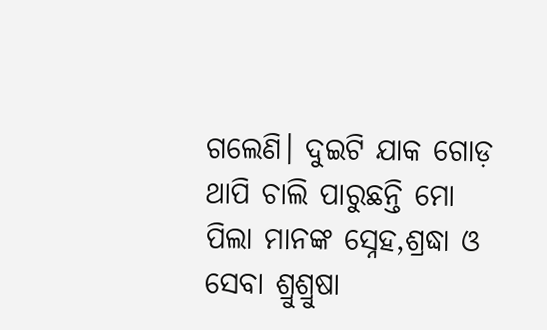ଗଲେଣି। ଦୁଇଟି ଯାକ ଗୋଡ଼ ଥାପି ଚାଲି ପାରୁଛନ୍ତି ମୋ ପିଲା ମାନଙ୍କ ସ୍ନେହ,ଶ୍ରଦ୍ଧା ଓ ସେବା ଶ୍ରୁଶ୍ରୁଷା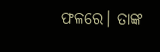ଫଳରେ। ତାଙ୍କ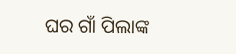ଘର ଗାଁ ପିଲାଙ୍କ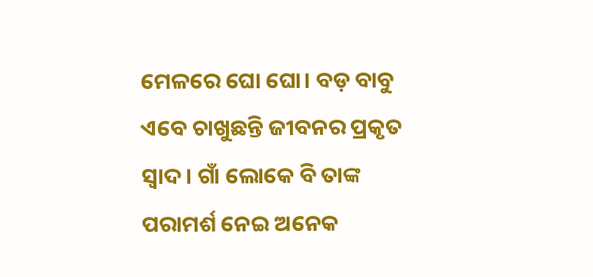ମେଳରେ ଘୋ ଘୋ। ବଡ଼ ବାବୁ ଏବେ ଚାଖୁଛନ୍ତି ଜୀବନର ପ୍ରକୃତ ସ୍ୱାଦ। ଗାଁ ଲୋକେ ବି ତାଙ୍କ ପରାମର୍ଶ ନେଇ ଅନେକ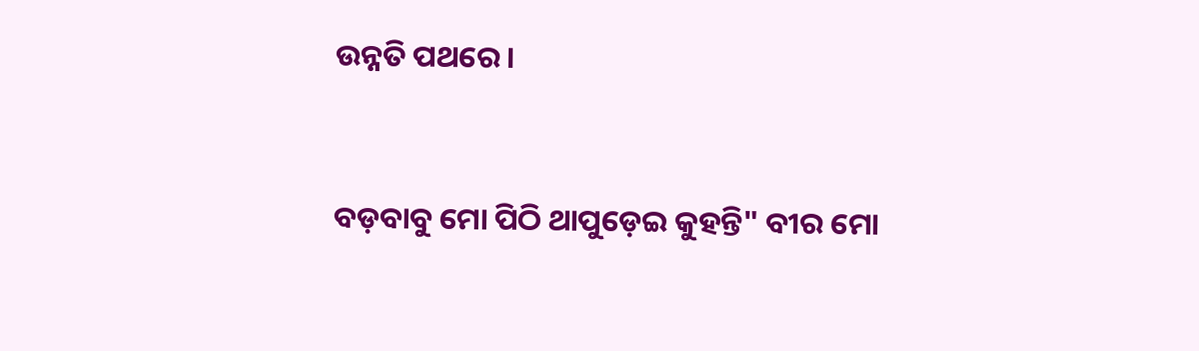ଉନ୍ନତି ପଥରେ।


ବଡ଼ବାବୁ ମୋ ପିଠି ଥାପୁଡ଼େଇ କୁହନ୍ତି" ବୀର ମୋ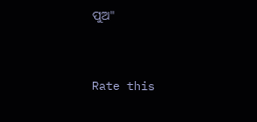ପୁଅ"


Rate this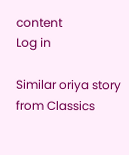content
Log in

Similar oriya story from Classics